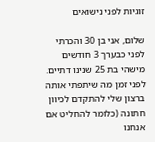זוגיות לפני נישואים

שלום, אני בן 30 והכרתי לפני כבערך 3 חודשים מישהי בת 25 שנינו דתיים. לפני זמן מה שיתפתי אותה ברצון שלי להתקדם לכיוון חתונה (כלומר להחליט אם אנחנו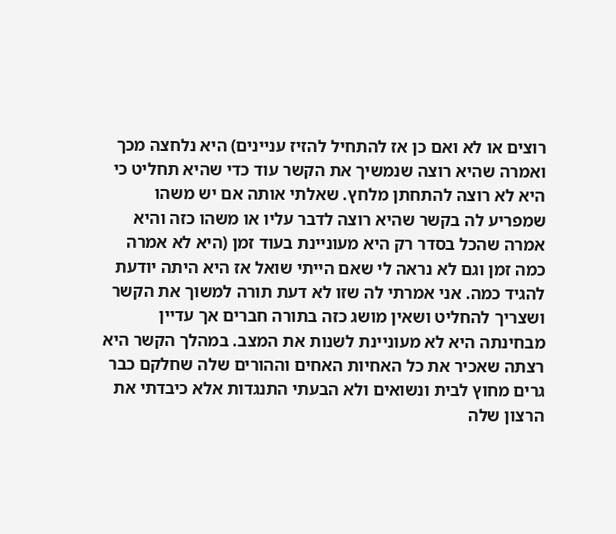רוצים או לא ואם כן אז להתחיל להזיז עניינים) היא נלחצה מכך ואמרה שהיא רוצה שנמשיך את הקשר עוד כדי שהיא תחליט כי היא לא רוצה להתחתן מלחץ. שאלתי אותה אם יש משהו שמפריע לה בקשר שהיא רוצה לדבר עליו או משהו כזה והיא אמרה שהכל בסדר רק היא מעוניינת בעוד זמן (היא לא אמרה כמה זמן וגם לא נראה לי שאם הייתי שואל אז היא היתה יודעת להגיד כמה. אני אמרתי לה שזו לא דעת תורה למשוך את הקשר ושצריך להחליט ושאין מושג כזה בתורה חברים אך עדיין מבחינתה היא לא מעוניינת לשנות את המצב. במהלך הקשר היא רצתה שאכיר את כל האחיות האחים וההורים שלה שחלקם כבר גרים מחוץ לבית ונשואים ולא הבעתי התנגדות אלא כיבדתי את הרצון שלה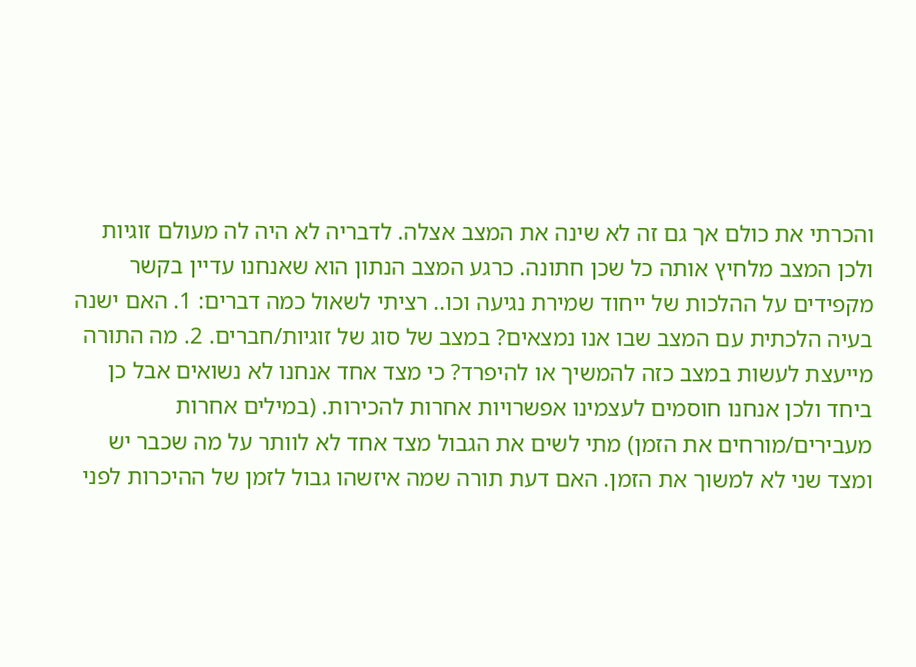והכרתי את כולם אך גם זה לא שינה את המצב אצלה. לדבריה לא היה לה מעולם זוגיות ולכן המצב מלחיץ אותה כל שכן חתונה. כרגע המצב הנתון הוא שאנחנו עדיין בקשר מקפידים על ההלכות של ייחוד שמירת נגיעה וכו.. רציתי לשאול כמה דברים: 1. האם ישנה בעיה הלכתית עם המצב שבו אנו נמצאים? במצב של סוג של זוגיות/חברים. 2. מה התורה מייעצת לעשות במצב כזה להמשיך או להיפרד? כי מצד אחד אנחנו לא נשואים אבל כן ביחד ולכן אנחנו חוסמים לעצמינו אפשרויות אחרות להכירות. (במילים אחרות מעבירים/מורחים את הזמן) מתי לשים את הגבול מצד אחד לא לוותר על מה שכבר יש ומצד שני לא למשוך את הזמן. האם דעת תורה שמה איזשהו גבול לזמן של ההיכרות לפני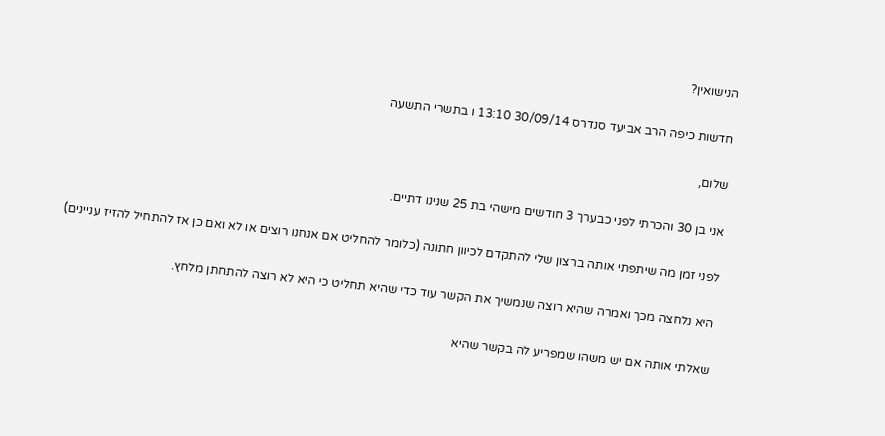הנישואין?

חדשות כיפה הרב אביעד סנדרס 30/09/14 13:10 ו בתשרי התשעה

שלום,

אני בן 30 והכרתי לפני כבערך 3 חודשים מישהי בת 25 שנינו דתיים.

לפני זמן מה שיתפתי אותה ברצון שלי להתקדם לכיוון חתונה (כלומר להחליט אם אנחנו רוצים או לא ואם כן אז להתחיל להזיז עניינים)

היא נלחצה מכך ואמרה שהיא רוצה שנמשיך את הקשר עוד כדי שהיא תחליט כי היא לא רוצה להתחתן מלחץ.

שאלתי אותה אם יש משהו שמפריע לה בקשר שהיא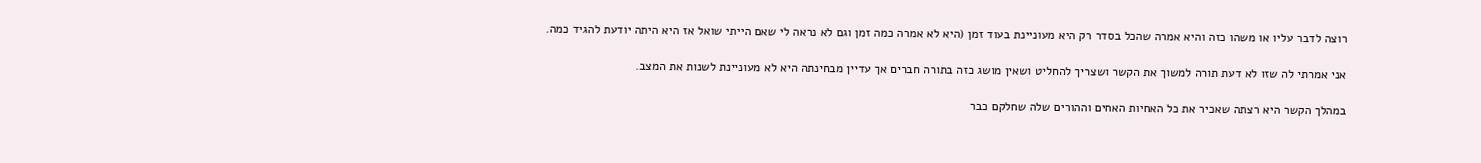רוצה לדבר עליו או משהו כזה והיא אמרה שהכל בסדר רק היא מעוניינת בעוד זמן (היא לא אמרה כמה זמן וגם לא נראה לי שאם הייתי שואל אז היא היתה יודעת להגיד כמה.

אני אמרתי לה שזו לא דעת תורה למשוך את הקשר ושצריך להחליט ושאין מושג כזה בתורה חברים אך עדיין מבחינתה היא לא מעוניינת לשנות את המצב.

במהלך הקשר היא רצתה שאכיר את כל האחיות האחים וההורים שלה שחלקם כבר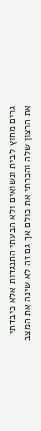גרים מחוץ לבית ונשואים ולא הבעתי התנגדות אלא כיבדתי את הרצון שלה והכרתי את כולם אך גם זה לא שינה את המצב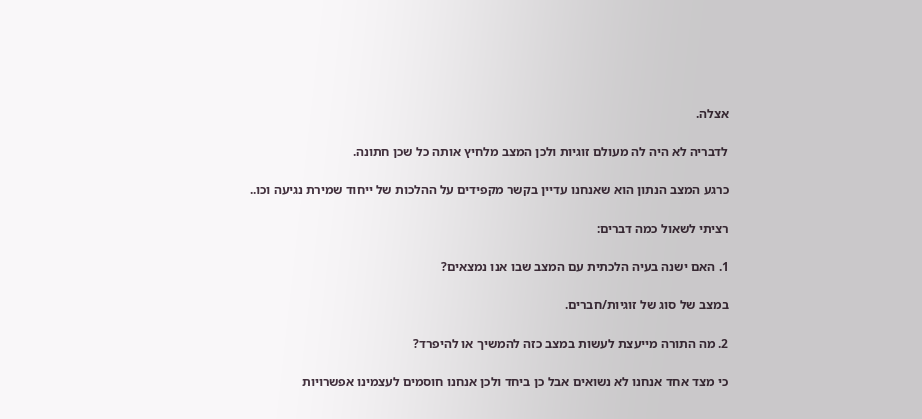אצלה.

לדבריה לא היה לה מעולם זוגיות ולכן המצב מלחיץ אותה כל שכן חתונה.

כרגע המצב הנתון הוא שאנחנו עדיין בקשר מקפידים על ההלכות של ייחוד שמירת נגיעה וכו..

רציתי לשאול כמה דברים:

1. האם ישנה בעיה הלכתית עם המצב שבו אנו נמצאים?

במצב של סוג של זוגיות/חברים.

2. מה התורה מייעצת לעשות במצב כזה להמשיך או להיפרד?

כי מצד אחד אנחנו לא נשואים אבל כן ביחד ולכן אנחנו חוסמים לעצמינו אפשרויות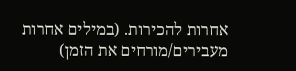אחרות להכירות. (במילים אחרות מעבירים/מורחים את הזמן)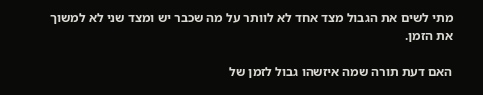מתי לשים את הגבול מצד אחד לא לוותר על מה שכבר יש ומצד שני לא למשוך את הזמן.

האם דעת תורה שמה איזשהו גבול לזמן של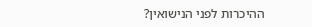ההיכרות לפני הנישואין?